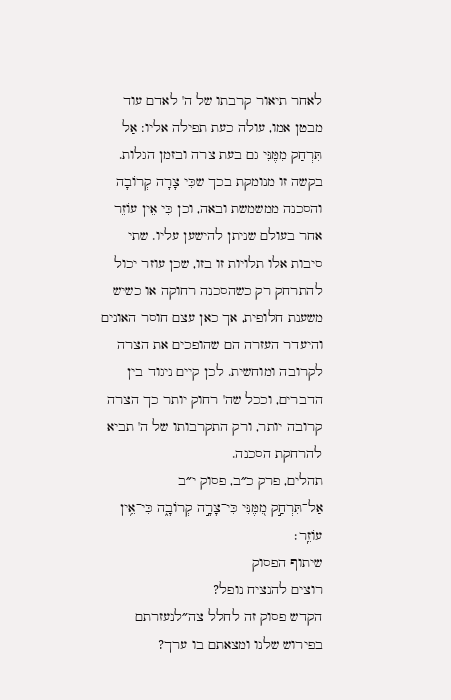לאחר תיאור קרבתו של ה' לאדם עוד מבטן אמו, עולה כעת תפילה אליו: אַל תִּרְחַק מִמֶּנִּי גם בעת צרה ובזמן הגלות. בקשה זו מנומקת בכך שכִּי צָרָה קְרוֹבָה והסכנה ממשמשת ובאה, וכן כִּי אֵין עוֹזֵר אחר בעולם שניתן להישען עליו. שתי סיבות אלו תלויות זו בזו, שכן עוזר יכול להתרחק רק כשהסכנה רחוקה או כשיש משענת חלופית, אך כאן עצם חוסר האונים והיעדר העזרה הם שהופכים את הצרה לקרובה ומוחשית. לכן קיים ניגוד בין הדברים, וככל שה' רחוק יותר כך הצרה קרובה יותר, ורק התקרבותו של ה' תביא להרחקת הסכנה.
תהלים, פרק כ״ב, פסוק י״ב
אַל־תִּרְחַ֣ק מִ֭מֶּנִּי כִּי־צָרָ֣ה קְרוֹבָ֑ה כִּי־אֵ֥ין עוֹזֵֽר׃
שיתוף הפסוק
רוצים להנציח נופל?
הקדש פסוק זה לחלל צה״לנעזרתם בפירוש שלנו ומצאתם בו ערך?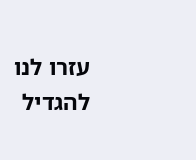עזרו לנו להגדיל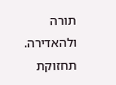תורה ולהאדירה. תחזוקת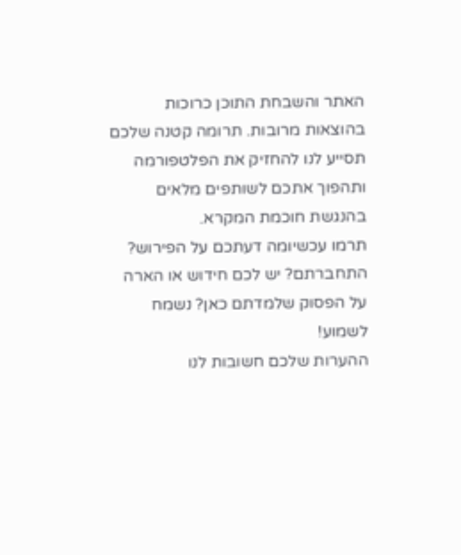האתר והשבחת התוכן כרוכות בהוצאות מרובות. תרומה קטנה שלכם תסייע לנו להחזיק את הפלטפורמה ותהפוך אתכם לשותפים מלאים בהנגשת חוכמת המקרא.
תרמו עכשיומה דעתכם על הפירוש?
התחברתם? יש לכם חידוש או הארה על הפסוק שלמדתם כאן? נשמח לשמוע!
ההערות שלכם חשובות לנו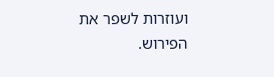ועוזרות לשפר את הפירוש.